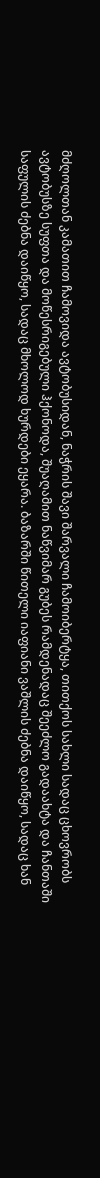მძღოლთან კამათით ჩამოვიდა ავტობუსიდან, ნაჭრის შავი შარვალი ჩამოიბერტყა, თითქოს სახლი სადაც ცხოვრობს ავტობუსზე სუფთა და მოწესრიგებული ჰქონოდა, შუაღამით ნაწვიმარ გუბეს რამდენადაც შეეძლო გადაახტა და ჩანთაში საფულის ძებნა დაიწყო, სადაც მხოლოდ ხურდები ეყარა. ბაზარში წითელი იაფიანი ვაშლის ძებნა დაიწყო, სადაც ხან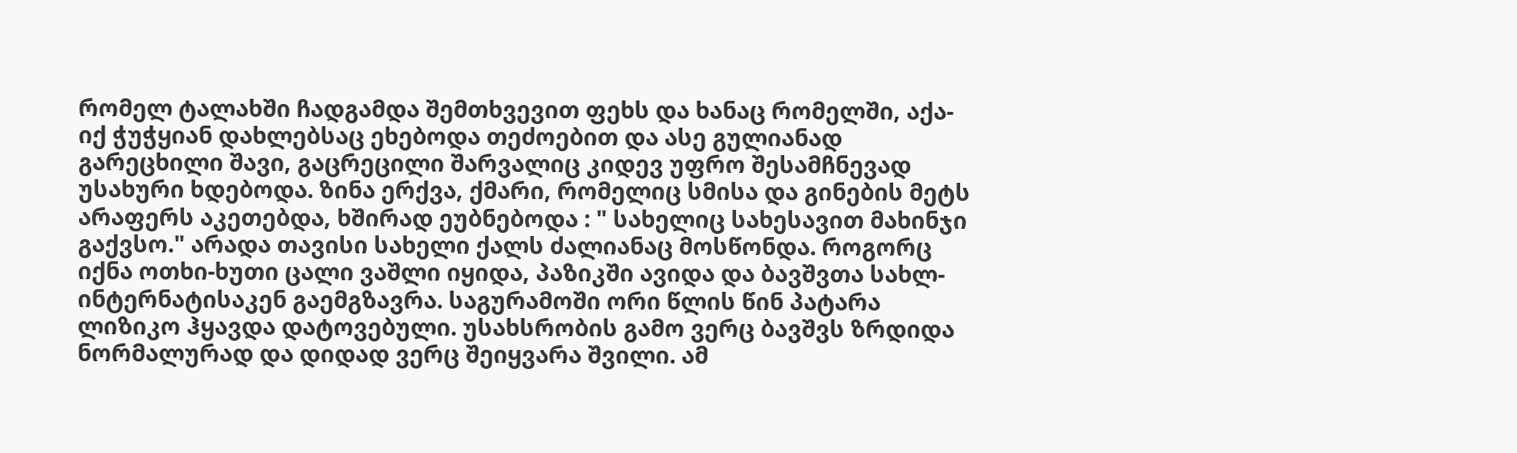რომელ ტალახში ჩადგამდა შემთხვევით ფეხს და ხანაც რომელში, აქა-იქ ჭუჭყიან დახლებსაც ეხებოდა თეძოებით და ასე გულიანად გარეცხილი შავი, გაცრეცილი შარვალიც კიდევ უფრო შესამჩნევად უსახური ხდებოდა. ზინა ერქვა, ქმარი, რომელიც სმისა და გინების მეტს არაფერს აკეთებდა, ხშირად ეუბნებოდა : " სახელიც სახესავით მახინჯი გაქვსო." არადა თავისი სახელი ქალს ძალიანაც მოსწონდა. როგორც იქნა ოთხი-ხუთი ცალი ვაშლი იყიდა, პაზიკში ავიდა და ბავშვთა სახლ-ინტერნატისაკენ გაემგზავრა. საგურამოში ორი წლის წინ პატარა ლიზიკო ჰყავდა დატოვებული. უსახსრობის გამო ვერც ბავშვს ზრდიდა ნორმალურად და დიდად ვერც შეიყვარა შვილი. ამ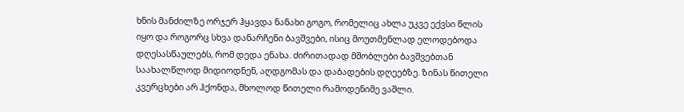ხნის მანძილზე ორჯერ ჰყავდა ნანახი გოგო, რომელიც ახლა უკვე ექვსი წლის იყო და როგორც სხვა დანარჩენი ბავშვები, ისიც მოუთმენლად ელოდებოდა დღესასწაულებს, რომ დედა ენახა. ძირითადად მშობლები ბავშვებთან საახალწლოდ მიდიოდნენ, აღდგომას და დაბადების დღეებზე. ზინას წითელი კვერცხები არ ჰქონდა, მხოლოდ წითელი რამოდენიმე ვაშლი.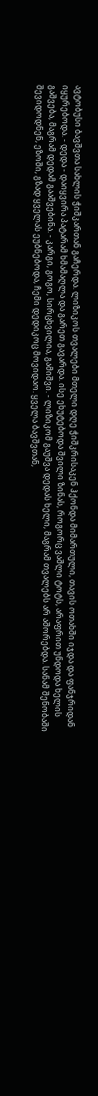ავტობუსი ბავშვთა სახლის ჭიშკართან გაჩერდა. ლიზიკოს თვალები მთელი დღე ჭიშკრისაკენ ჰქონდა მიმართული, თავის ოთახში იჯდა და ფანჯრიდან იყურებოდა. - დედა - დაიყვირა პატარამ ხმამაღლა და გარეთ გავარდა. ისე ეხუტებოდა შვილი ზინას, როგორც ვაშლი ტოტს, არაფრით უნდოდა ხელის გაშვება, მაგრამ დედამ გააშვებინა. - კარგი, გოგო, სირცხვილია, გამიშვი. - ლიზიკომ გაუშვა დედას ხელი, მაგრამ თვალებს არ აშორებდა. სანამ შენობაში შევიდოდნენ, ეზოში, გზად ყველას ეუბნებოდა, ჩემი დედიკოც მოვიდაო. ყველა ბავშვთან,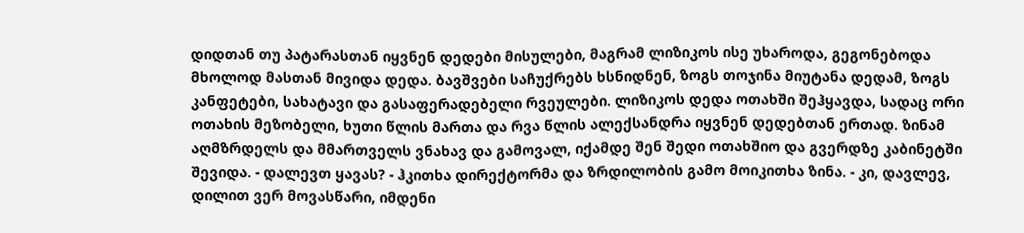დიდთან თუ პატარასთან იყვნენ დედები მისულები, მაგრამ ლიზიკოს ისე უხაროდა, გეგონებოდა მხოლოდ მასთან მივიდა დედა. ბავშვები საჩუქრებს ხსნიდნენ, ზოგს თოჯინა მიუტანა დედამ, ზოგს კანფეტები, სახატავი და გასაფერადებელი რვეულები. ლიზიკოს დედა ოთახში შეჰყავდა, სადაც ორი ოთახის მეზობელი, ხუთი წლის მართა და რვა წლის ალექსანდრა იყვნენ დედებთან ერთად. ზინამ აღმზრდელს და მმართველს ვნახავ და გამოვალ, იქამდე შენ შედი ოთახშიო და გვერდზე კაბინეტში შევიდა. - დალევთ ყავას? - ჰკითხა დირექტორმა და ზრდილობის გამო მოიკითხა ზინა. - კი, დავლევ, დილით ვერ მოვასწარი, იმდენი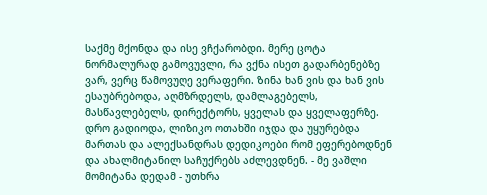საქმე მქონდა და ისე ვჩქარობდი. მერე ცოტა ნორმალურად გამოვუვლი, რა ვქნა ისეთ გადარბენებზე ვარ, ვერც წამოვუღე ვერაფერი. Ზინა ხან ვის და ხან ვის ესაუბრებოდა, აღმზრდელს, დამლაგებელს, მასწავლებელს, დირექტორს, ყველას და ყველაფერზე. დრო გადიოდა, ლიზიკო ოთახში იჯდა და უყურებდა მართას და ალექსანდრას დედიკოები რომ ეფერებოდნენ და ახალმიტანილ საჩუქრებს აძლევდნენ. - მე ვაშლი მომიტანა დედამ - უთხრა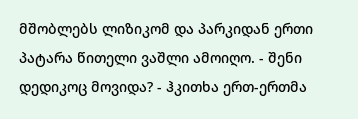მშობლებს ლიზიკომ და პარკიდან ერთი პატარა წითელი ვაშლი ამოიღო. - შენი დედიკოც მოვიდა? - ჰკითხა ერთ-ერთმა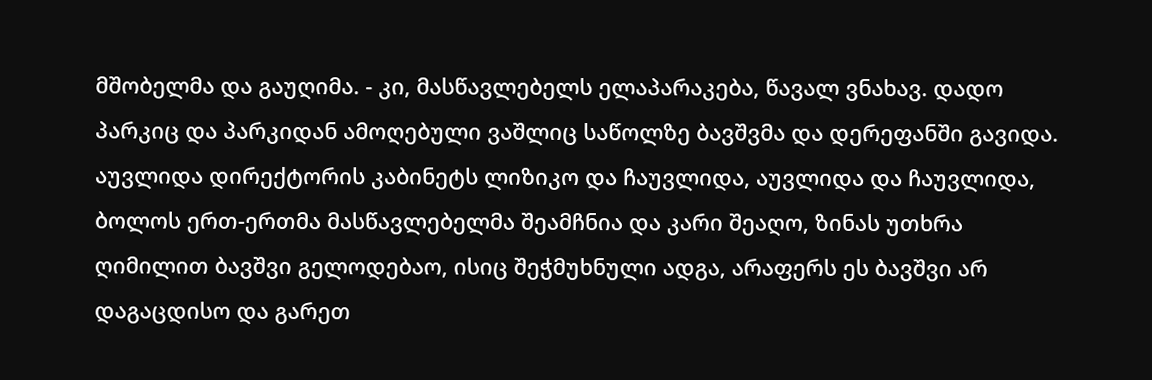მშობელმა და გაუღიმა. - კი, მასწავლებელს ელაპარაკება, წავალ ვნახავ. დადო პარკიც და პარკიდან ამოღებული ვაშლიც საწოლზე ბავშვმა და დერეფანში გავიდა. აუვლიდა დირექტორის კაბინეტს ლიზიკო და ჩაუვლიდა, აუვლიდა და ჩაუვლიდა, ბოლოს ერთ-ერთმა მასწავლებელმა შეამჩნია და კარი შეაღო, ზინას უთხრა ღიმილით ბავშვი გელოდებაო, ისიც შეჭმუხნული ადგა, არაფერს ეს ბავშვი არ დაგაცდისო და გარეთ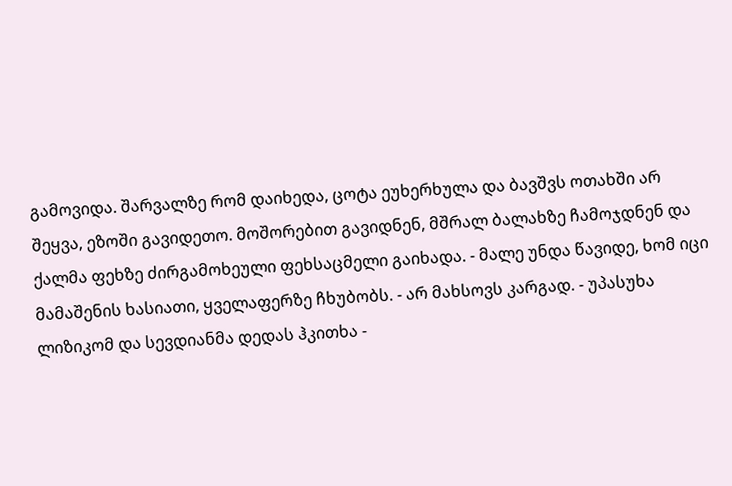გამოვიდა. შარვალზე რომ დაიხედა, ცოტა ეუხერხულა და ბავშვს ოთახში არ შეყვა, ეზოში გავიდეთო. მოშორებით გავიდნენ, მშრალ ბალახზე ჩამოჯდნენ და ქალმა ფეხზე ძირგამოხეული ფეხსაცმელი გაიხადა. - მალე უნდა წავიდე, ხომ იცი მამაშენის ხასიათი, ყველაფერზე ჩხუბობს. - არ მახსოვს კარგად. - უპასუხა ლიზიკომ და სევდიანმა დედას ჰკითხა -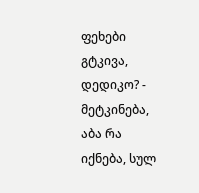ფეხები გტკივა, დედიკო? - მეტკინება, აბა რა იქნება, სულ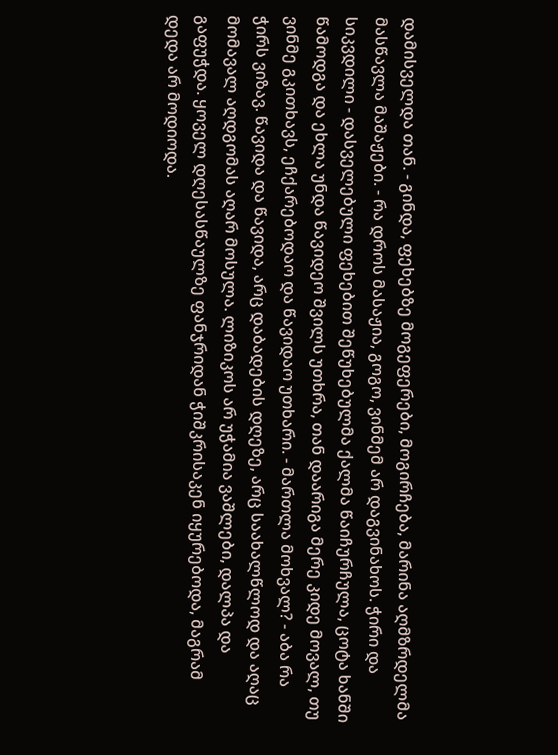დამისველდა თან. - გინდა, ფეხებზე მოგეფერები, მოგირჩება, მარინა აღმზრდელმა მასწავლა მაშაჟები. - რა დროს მასაჟია, გოგო, ვინმემ არ დაგვინახოს. ჭირი და სიკვდილი - დასველებული ფეხებით შეწუხებულმა ქალმა წაიჩურჩულა, ცოტა ხანში წამოდგა და ეხლა უნდა წავიდეო შვილს უთხრა, თან დაარიგა მერე კიდე მოვალ, თუ ვინმე გკითხავს, ეჩქარებოდაო და წავიდაო უთხარი. - მართლა მოხვალ? - აბა რა ჭირს ვიზავ. წავიდა და წავიდა, არც დაბადების დღეზე, არც საახალწლოდ და აღაც მომავალ აღდგომას აღარ მოსულა. ლიზიკოს არ უჭამია ვაშლები, დალპა და გაფუჭდა. ყოველ დღესასწაულზე ფანჯრიდან ჭიშკრისაკენ იყურებოდა, მაგრამ დედა არ მოდიოდა.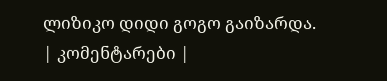ლიზიკო დიდი გოგო გაიზარდა.
| კომენტარები |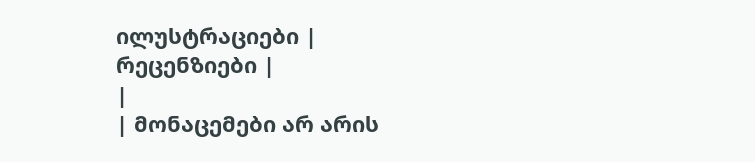ილუსტრაციები |
რეცენზიები |
|
| მონაცემები არ არის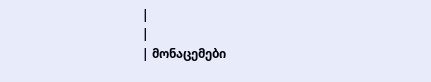|
|
| მონაცემები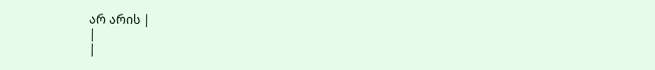არ არის |
|
|